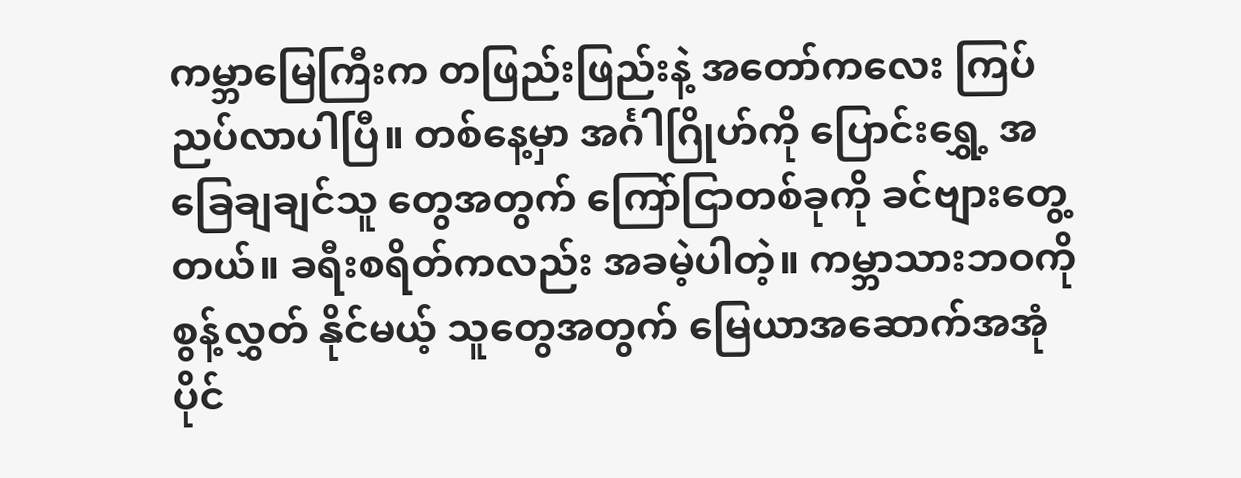ကမ္ဘာမြေကြီးက တဖြည်းဖြည်းနဲ့ အတော်ကလေး ကြပ်ညပ်လာပါပြီ။ တစ်နေ့မှာ အင်္ဂါဂြိုဟ်ကို ပြောင်းရွှေ့ အခြေချချင်သူ တွေအတွက် ကြော်ငြာတစ်ခုကို ခင်ဗျားတွေ့တယ်။ ခရီးစရိတ်ကလည်း အခမဲ့ပါတဲ့။ ကမ္ဘာသားဘဝကို စွန့်လွှတ် နိုင်မယ့် သူတွေအတွက် မြေယာအဆောက်အအုံ ပိုင်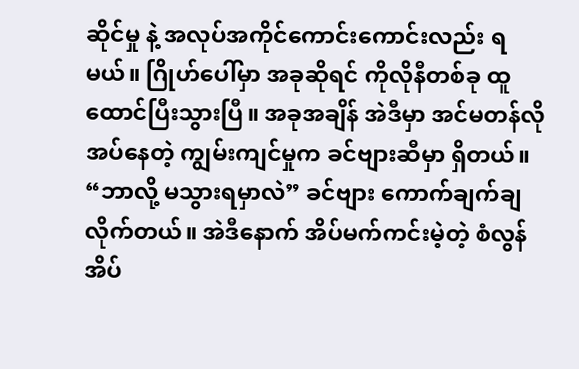ဆိုင်မှု နဲ့ အလုပ်အကိုင်ကောင်းကောင်းလည်း ရမယ်။ ဂြိုဟ်ပေါ်မှာ အခုဆိုရင် ကိုလိုနီတစ်ခု ထူထောင်ပြီးသွားပြီ။ အခုအချိန် အဲဒီမှာ အင်မတန်လိုအပ်နေတဲ့ ကျွမ်းကျင်မှုက ခင်ဗျားဆီမှာ ရှိတယ်။ “ဘာလို့ မသွားရမှာလဲ” ခင်ဗျား ကောက်ချက်ချလိုက်တယ်။ အဲဒီနောက် အိပ်မက်ကင်းမဲ့တဲ့ စံလွန်အိပ်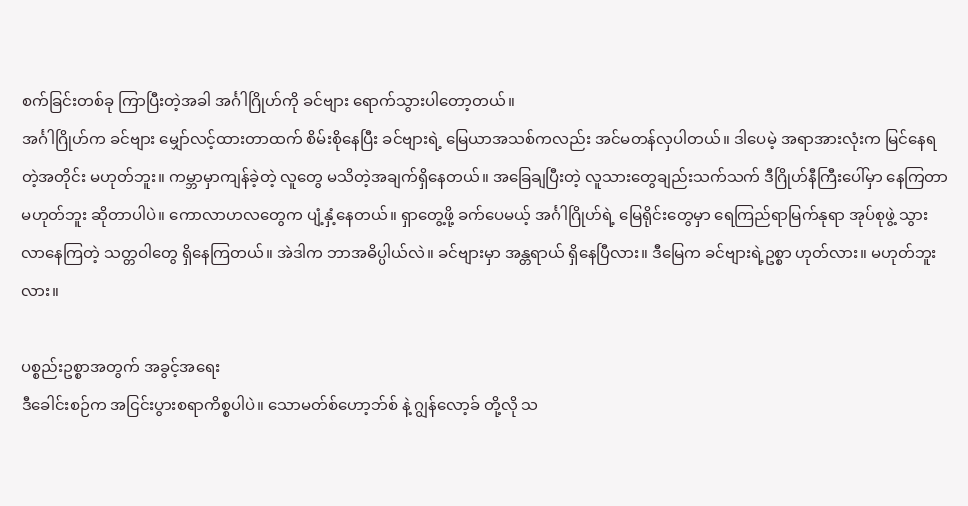စက်ခြင်းတစ်ခု ကြာပြီးတဲ့အခါ အင်္ဂါဂြိုဟ်ကို ခင်ဗျား ရောက်သွားပါတော့တယ်။
အင်္ဂါဂြိုဟ်က ခင်ဗျား မျှော်လင့်ထားတာထက် စိမ်းစိုနေပြီး ခင်ဗျားရဲ့ မြေယာအသစ်ကလည်း အင်မတန်လှပါတယ်။ ဒါပေမဲ့ အရာအားလုံးက မြင်နေရတဲ့အတိုင်း မဟုတ်ဘူး။ ကမ္ဘာမှာကျန်ခဲ့တဲ့ လူတွေ မသိတဲ့အချက်ရှိနေတယ်။ အခြေချပြီးတဲ့ လူသားတွေချည်းသက်သက် ဒီဂြိုဟ်နီကြီးပေါ်မှာ နေကြတာ မဟုတ်ဘူး ဆိုတာပါပဲ။ ကောလာဟလတွေက ပျံ့နှံ့နေတယ်။ ရှာတွေ့ဖို့ ခက်ပေမယ့် အင်္ဂါဂြိုဟ်ရဲ့ မြေရိုင်းတွေမှာ ရေကြည်ရာမြက်နုရာ အုပ်စုဖွဲ့ သွားလာနေကြတဲ့ သတ္တဝါတွေ ရှိနေကြတယ်။ အဲဒါက ဘာအဓိပ္ပါယ်လဲ။ ခင်ဗျားမှာ အန္တရာယ် ရှိနေပြီလား။ ဒီမြေက ခင်ဗျားရဲ့ဥစ္စာ ဟုတ်လား။ မဟုတ်ဘူးလား။

ပစ္စည်းဥစ္စာအတွက် အခွင့်အရေး
ဒီခေါင်းစဉ်က အငြင်းပွားစရာကိစ္စပါပဲ။ သောမတ်စ်ဟော့ဘ်စ် နဲ့ ဂျွန်လော့ခ် တို့လို သ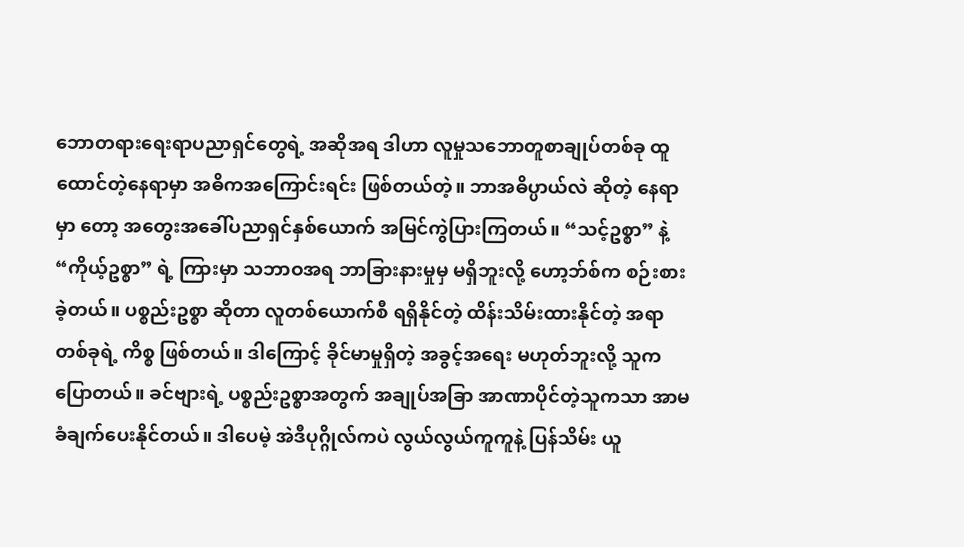ဘောတရားရေးရာပညာရှင်တွေရဲ့ အဆိုအရ ဒါဟာ လူမှုသဘောတူစာချုပ်တစ်ခု ထူထောင်တဲ့နေရာမှာ အဓိကအကြောင်းရင်း ဖြစ်တယ်တဲ့။ ဘာအဓိပ္ပာယ်လဲ ဆိုတဲ့ နေရာမှာ တော့ အတွေးအခေါ်ပညာရှင်နှစ်ယောက် အမြင်ကွဲပြားကြတယ်။ “သင့်ဥစ္စာ” နဲ့ “ကိုယ့်ဥစ္စာ” ရဲ့ ကြားမှာ သဘာဝအရ ဘာခြားနားမှုမှ မရှိဘူးလို့ ဟော့ဘ်စ်က စဉ်းစားခဲ့တယ်။ ပစ္စည်းဥစ္စာ ဆိုတာ လူတစ်ယောက်စီ ရရှိနိုင်တဲ့ ထိန်းသိမ်းထားနိုင်တဲ့ အရာတစ်ခုရဲ့ ကိစ္စ ဖြစ်တယ်။ ဒါကြောင့် ခိုင်မာမှုရှိတဲ့ အခွင့်အရေး မဟုတ်ဘူးလို့ သူက ပြောတယ်။ ခင်ဗျားရဲ့ ပစ္စည်းဥစ္စာအတွက် အချုပ်အခြာ အာဏာပိုင်တဲ့သူကသာ အာမခံချက်ပေးနိုင်တယ်။ ဒါပေမဲ့ အဲဒီပုဂ္ဂိုလ်ကပဲ လွယ်လွယ်ကူကူနဲ့ ပြန်သိမ်း ယူ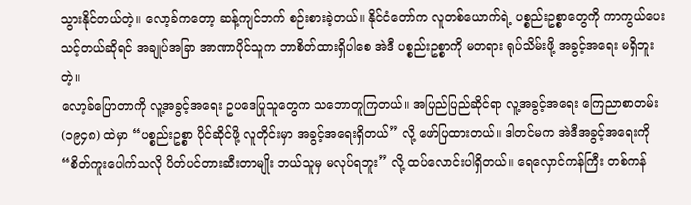သွားနိုင်တယ်တဲ့။ လော့ခ်ကတော့ ဆန့်ကျင်ဘက် စဉ်းစားခဲ့တယ်။ နိုင်ငံတော်က လူတစ်ယောက်ရဲ့ ပစ္စည်းဥစ္စာတွေကို ကာကွယ်ပေးသင့်တယ်ဆိုရင် အချုပ်အခြာ အာဏာပိုင်သူက ဘာစိတ်ထားရှိပါစေ အဲဒီ ပစ္စည်းဥစ္စာကို မတရား ရုပ်သိမ်းဖို့ အခွင့်အရေး မရှိဘူးတဲ့။
လော့ခ်ပြောတာကို လူ့အခွင့်အရေး ဥပဒေပြုသူတွေက သဘောတူကြတယ်။ အပြည်ပြည်ဆိုင်ရာ လူ့အခွင့်အရေး ကြေညာစာတမ်း (၁၉၄၈) ထဲမှာ “ပစ္စည်းဥစ္စာ ပိုင်ဆိုင်ဖို့ လူတိုင်းမှာ အခွင့်အရေးရှိတယ်” လို့ ဖော်ပြထားတယ်။ ဒါတင်မက အဲဒီအခွင့်အရေးကို “စိတ်ကူးပေါက်သလို ပိတ်ပင်တားဆီးတာမျိုး ဘယ်သူမှ မလုပ်ရဘူး” လို့ ထပ်လောင်းပါရှိတယ်။ ရေလှောင်ကန်ကြီး တစ်ကန်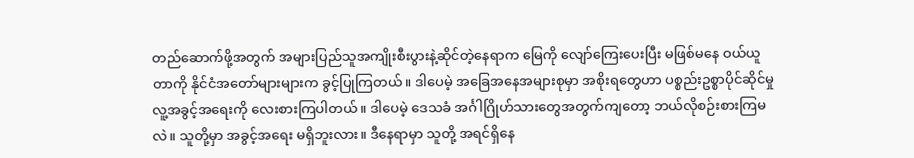တည်ဆောက်ဖို့အတွက် အများပြည်သူအကျိုးစီးပွားနဲ့ဆိုင်တဲ့နေရာက မြေကို လျော်ကြေးပေးပြီး မဖြစ်မနေ ဝယ်ယူတာကို နိုင်ငံအတော်များများက ခွင့်ပြုကြတယ်။ ဒါပေမဲ့ အခြေအနေအများစုမှာ အစိုးရတွေဟာ ပစ္စည်းဥစ္စာပိုင်ဆိုင်မှု လူ့အခွင့်အရေးကို လေးစားကြပါတယ်။ ဒါပေမဲ့ ဒေသခံ အင်္ဂါဂြိုဟ်သားတွေအတွက်ကျတော့ ဘယ်လိုစဉ်းစားကြမလဲ။ သူတို့မှာ အခွင့်အရေး မရှိဘူးလား။ ဒီနေရာမှာ သူတို့ အရင်ရှိနေ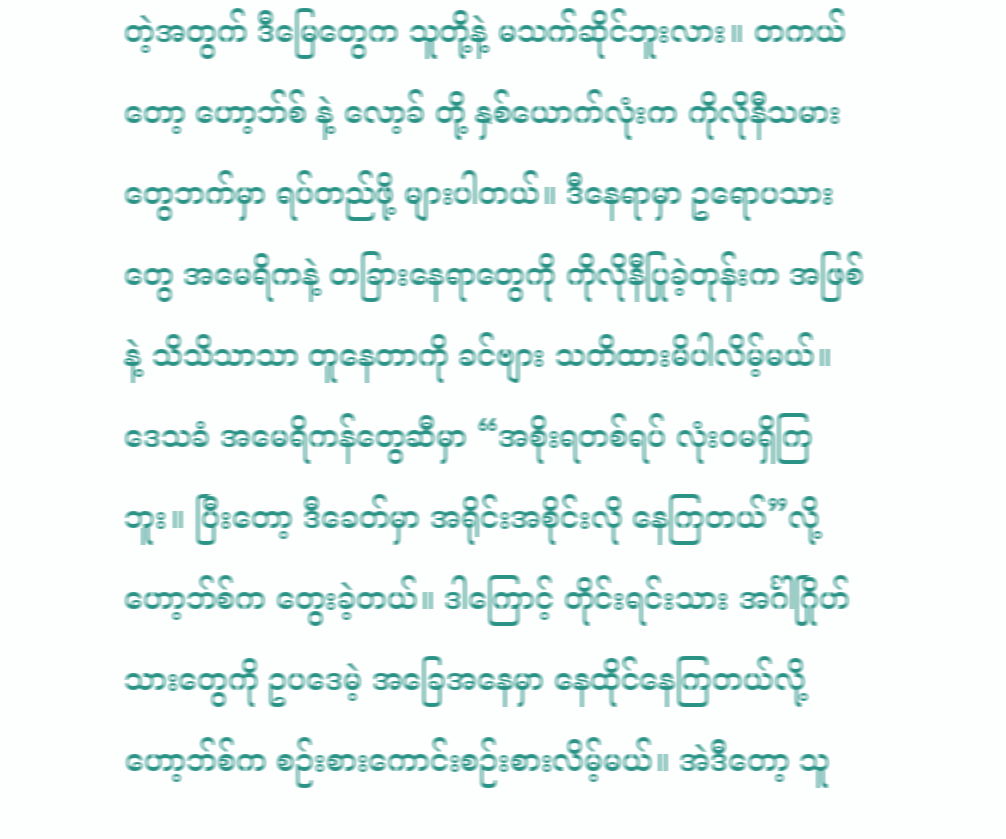တဲ့အတွက် ဒီမြေတွေက သူတို့နဲ့ မသက်ဆိုင်ဘူးလား။ တကယ်တော့ ဟော့ဘ်စ် နဲ့ လော့ခ် တို့ နှစ်ယောက်လုံးက ကိုလိုနီသမားတွေဘက်မှာ ရပ်တည်ဖို့ များပါတယ်။ ဒီနေရာမှာ ဥရောပသားတွေ အမေရိကနဲ့ တခြားနေရာတွေကို ကိုလိုနီပြုခဲ့တုန်းက အဖြစ်နဲ့ သိသိသာသာ တူနေတာကို ခင်ဗျား သတိထားမိပါလိမ့်မယ်။ ဒေသခံ အမေရိကန်တွေဆီမှာ “အစိုးရတစ်ရပ် လုံးဝမရှိကြဘူး။ ပြီးတော့ ဒီခေတ်မှာ အရိုင်းအစိုင်းလို နေကြတယ်”လို့ ဟော့ဘ်စ်က တွေးခဲ့တယ်။ ဒါကြောင့် တိုင်းရင်းသား အင်္ဂါဂြိုဟ်သားတွေကို ဥပဒေမဲ့ အခြေအနေမှာ နေထိုင်နေကြတယ်လို့ ဟော့ဘ်စ်က စဉ်းစားကောင်းစဉ်းစားလိမ့်မယ်။ အဲဒီတော့ သူ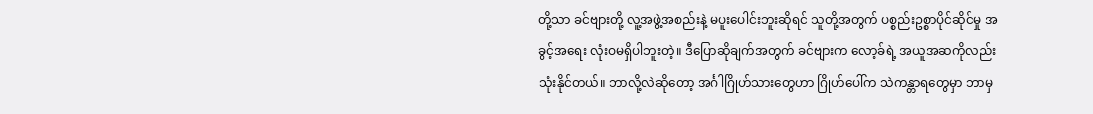တို့သာ ခင်ဗျားတို့ လူ့အဖွဲ့အစည်းနဲ့ မပူးပေါင်းဘူးဆိုရင် သူတို့အတွက် ပစ္စည်းဥစ္စာပိုင်ဆိုင်မှု အခွင့်အရေး လုံးဝမရှိပါဘူးတဲ့။ ဒီပြောဆိုချက်အတွက် ခင်ဗျားက လော့ခ်ရဲ့ အယူအဆကိုလည်း သုံးနိုင်တယ်။ ဘာလို့လဲဆိုတော့ အင်္ဂါဂြိုဟ်သားတွေဟာ ဂြိုဟ်ပေါ်က သဲကန္တာရတွေမှာ ဘာမှ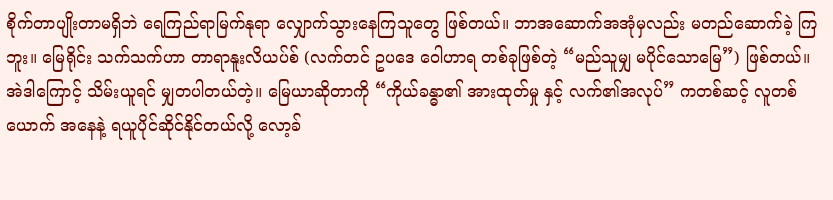စိုက်တာပျိုးတာမရှိဘဲ ရေကြည်ရာမြက်နုရာ လျှောက်သွားနေကြသူတွေ ဖြစ်တယ်။ ဘာအဆောက်အအုံမှလည်း မတည်ဆောက်ခဲ့ ကြဘူး။ မြေရိုင်း သက်သက်ဟာ တာရာနူးလိယပ်စ် (လက်တင် ဥပဒေ ဝေါဟာရ တစ်ခုဖြစ်တဲ့ “မည်သူမျှ မပိုင်သောမြေ”) ဖြစ်တယ်။ အဲဒါကြောင့် သိမ်းယူရင် မျှတပါတယ်တဲ့။ မြေယာဆိုတာကို “ကိုယ်ခန္ဓာ၏ အားထုတ်မှု နှင့် လက်၏အလုပ်” ကတစ်ဆင့် လူတစ်ယောက် အနေနဲ့ ရယူပိုင်ဆိုင်နိုင်တယ်လို့ လော့ခ်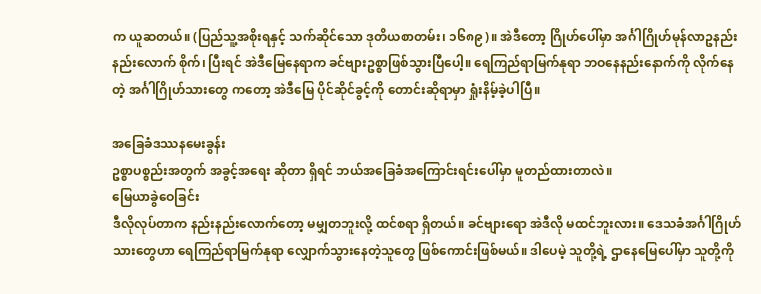က ယူဆတယ်။ (ပြည်သူ့အစိုးရနှင့် သက်ဆိုင်သော ဒုတိယစာတမ်း၊ ၁၆၈၉)။ အဲဒီတော့ ဂြိုဟ်ပေါ်မှာ အင်္ဂါဂြိုဟ်မုန်လာဥနည်းနည်းလောက် စိုက်၊ ပြီးရင် အဲဒီမြေနေရာက ခင်ဗျားဥစ္စာဖြစ်သွားပြီပေါ့။ ရေကြည်ရာမြက်နုရာ ဘဝနေနည်းနောက်ကို လိုက်နေတဲ့ အင်္ဂါဂြိုဟ်သားတွေ ကတော့ အဲဒီမြေ ပိုင်ဆိုင်ခွင့်ကို တောင်းဆိုရာမှာ ရှုံးနိမ့်ခဲ့ပါပြီ။

အခြေခံဒဿနမေးခွန်း
ဥစ္စာပစ္စည်းအတွက် အခွင့်အရေး ဆိုတာ ရှိရင် ဘယ်အခြေခံအကြောင်းရင်းပေါ်မှာ မူတည်ထားတာလဲ။
မြေယာခွဲဝေခြင်း
ဒီလိုလုပ်တာက နည်းနည်းလောက်တော့ မမျှတဘူးလို့ ထင်စရာ ရှိတယ်။ ခင်ဗျားရော အဲဒီလို မထင်ဘူးလား။ ဒေသခံအင်္ဂါဂြိုဟ်သားတွေဟာ ရေကြည်ရာမြက်နုရာ လျှောက်သွားနေတဲ့သူတွေ ဖြစ်ကောင်းဖြစ်မယ်။ ဒါပေမဲ့ သူတို့ရဲ့ ဌာနေမြေပေါ်မှာ သူတို့ကို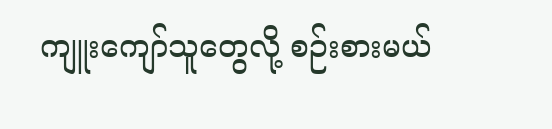ကျူးကျော်သူတွေလို့ စဉ်းစားမယ်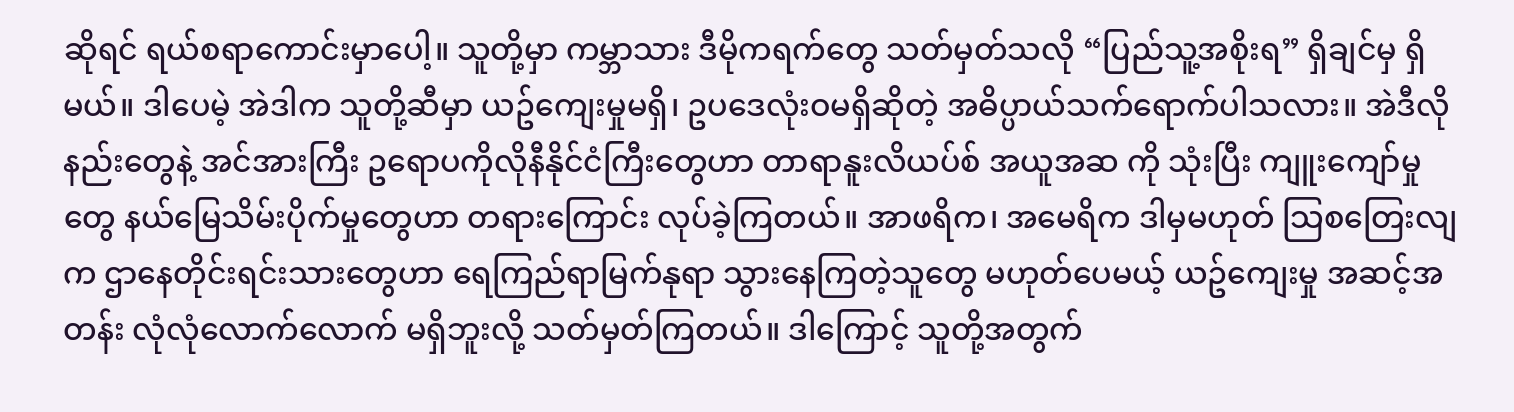ဆိုရင် ရယ်စရာကောင်းမှာပေါ့။ သူတို့မှာ ကမ္ဘာသား ဒီမိုကရက်တွေ သတ်မှတ်သလို “ပြည်သူ့အစိုးရ” ရှိချင်မှ ရှိမယ်။ ဒါပေမဲ့ အဲဒါက သူတို့ဆီမှာ ယဥ်ကျေးမှုမရှိ၊ ဥပဒေလုံးဝမရှိဆိုတဲ့ အဓိပ္ပာယ်သက်ရောက်ပါသလား။ အဲဒီလိုနည်းတွေနဲ့ အင်အားကြီး ဥရောပကိုလိုနီနိုင်ငံကြီးတွေဟာ တာရာနူးလိယပ်စ် အယူအဆ ကို သုံးပြီး ကျူးကျော်မှုတွေ နယ်မြေသိမ်းပိုက်မှုတွေဟာ တရားကြောင်း လုပ်ခဲ့ကြတယ်။ အာဖရိက၊ အမေရိက ဒါမှမဟုတ် သြစတြေးလျက ဌာနေတိုင်းရင်းသားတွေဟာ ရေကြည်ရာမြက်နုရာ သွားနေကြတဲ့သူတွေ မဟုတ်ပေမယ့် ယဥ်ကျေးမှု အဆင့်အတန်း လုံလုံလောက်လောက် မရှိဘူးလို့ သတ်မှတ်ကြတယ်။ ဒါကြောင့် သူတို့အတွက်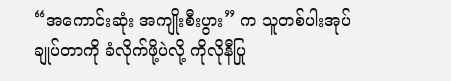“အကောင်းဆုံး အကျိုးစီးပွား” က သူတစ်ပါးအုပ်ချုပ်တာကို ခံလိုက်ဖို့ပဲလို့ ကိုလိုနီပြု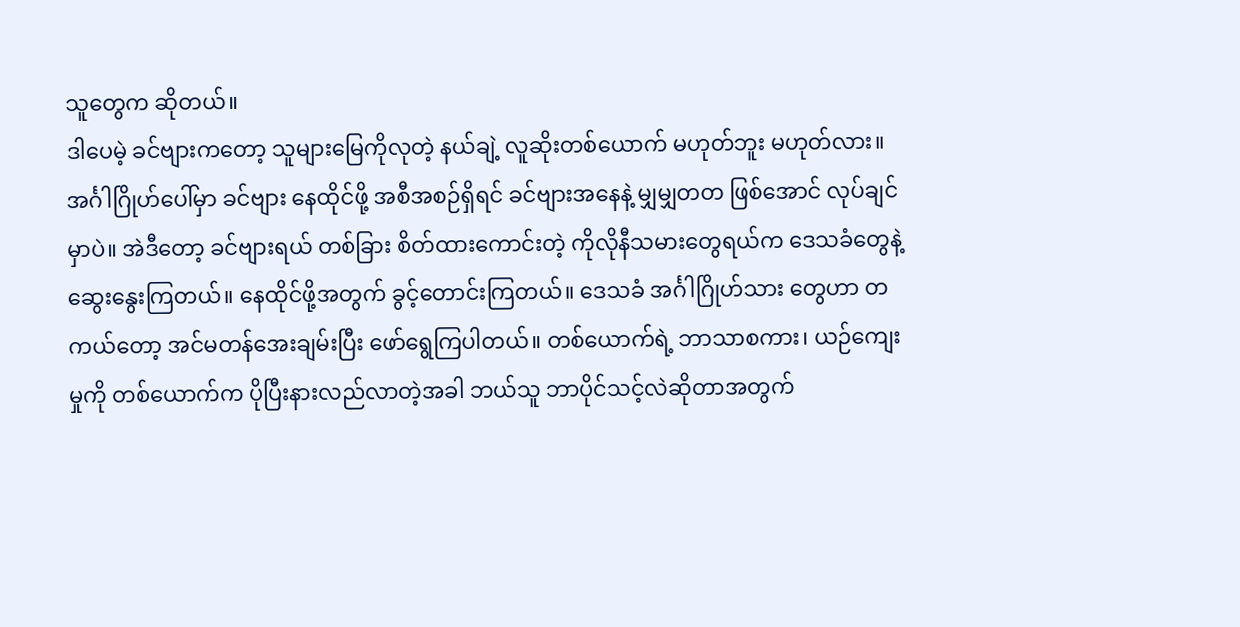သူတွေက ဆိုတယ်။
ဒါပေမဲ့ ခင်ဗျားကတော့ သူများမြေကိုလုတဲ့ နယ်ချဲ့ လူဆိုးတစ်ယောက် မဟုတ်ဘူး မဟုတ်လား။ အင်္ဂါဂြိုဟ်ပေါ်မှာ ခင်ဗျား နေထိုင်ဖို့ အစီအစဉ်ရှိရင် ခင်ဗျားအနေနဲ့ မျှမျှတတ ဖြစ်အောင် လုပ်ချင်မှာပဲ။ အဲဒီတော့ ခင်ဗျားရယ် တစ်ခြား စိတ်ထားကောင်းတဲ့ ကိုလိုနီသမားတွေရယ်က ဒေသခံတွေနဲ့ ဆွေးနွေးကြတယ်။ နေထိုင်ဖို့အတွက် ခွင့်တောင်းကြတယ်။ ဒေသခံ အင်္ဂါဂြိုဟ်သား တွေဟာ တကယ်တော့ အင်မတန်အေးချမ်းပြီး ဖော်ရွေကြပါတယ်။ တစ်ယောက်ရဲ့ ဘာသာစကား၊ ယဉ်ကျေးမှုကို တစ်ယောက်က ပိုပြီးနားလည်လာတဲ့အခါ ဘယ်သူ ဘာပိုင်သင့်လဲဆိုတာအတွက်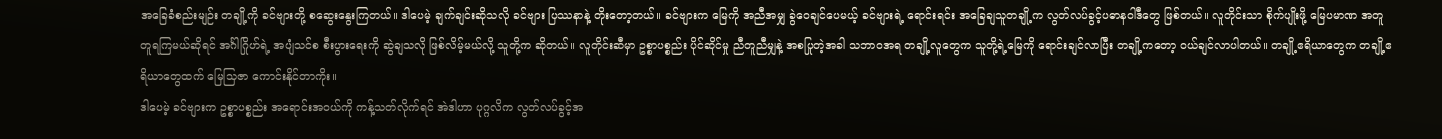အခြေခံစည်းမျဉ်း တချို့ကို ခင်ဗျားတို့ စဆွေးနွေးကြတယ်။ ဒါပေမဲ့ ချက်ချင်းဆိုသလို ခင်ဗျား ပြဿနာနဲ့ တိုးတော့တယ်။ ခင်ဗျားက မြေကို အညီအမျှ ခွဲဝေချင်ပေမယ့် ခင်ဗျားရဲ့ ရောင်းရင်း အခြေချသူတချို့က လွတ်လပ်ခွင့်ပဓာနဝါဒီတွေ ဖြစ်တယ်။ လူတိုင်းသာ စိုက်ပျိုးဖို့ မြေပမာဏ အတူတူရကြမယ်ဆိုရင် အင်္ဂါဂြိုဟ်ရဲ့ အပျံသင်စ စီးပွားရေးကို ဆွဲချသလို ဖြစ်လိမ့်မယ်လို့ သူတို့က ဆိုတယ်။ လူတိုင်းဆီမှာ ဥစ္စာပစ္စည်း ပိုင်ဆိုင်မှု ညီတူညီမျှနဲ့ အစပြုတဲ့အခါ သဘာဝအရ တချို့လူတွေက သူတို့ရဲ့မြေကို ရောင်းချင်လာပြီး တချို့ကတော့ ဝယ်ချင်လာပါတယ်။ တချို့ဧရိယာတွေက တချို့ဧရိယာတွေထက် မြေသြဇာ ကောင်းနိုင်တာကိုး။
ဒါပေမဲ့ ခင်ဗျားက ဥစ္စာပစ္စည်း အရောင်းအဝယ်ကို ကန့်သတ်လိုက်ရင် အဲဒါဟာ ပုဂ္ဂလိက လွတ်လပ်ခွင့်အ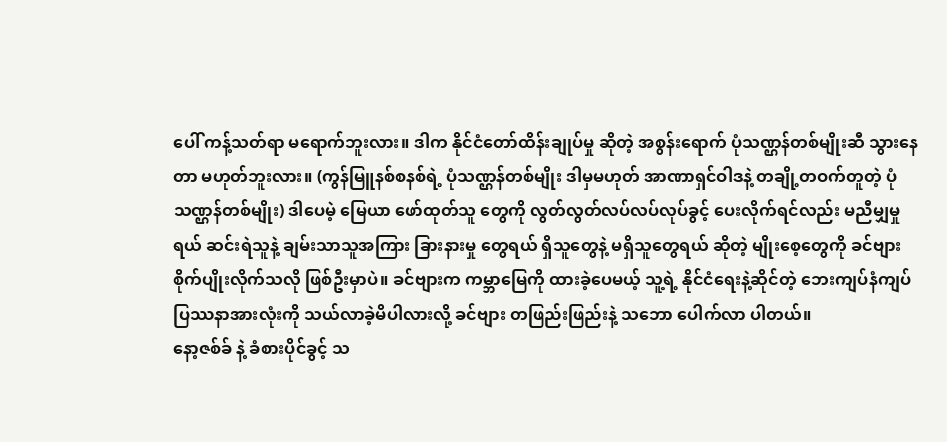ပေါ် ကန့်သတ်ရာ မရောက်ဘူးလား။ ဒါက နိုင်ငံတော်ထိန်းချုပ်မှု ဆိုတဲ့ အစွန်းရောက် ပုံသဏ္ဌန်တစ်မျိုးဆီ သွားနေတာ မဟုတ်ဘူးလား။ (ကွန်မြူနစ်စနစ်ရဲ့ ပုံသဏ္ဌန်တစ်မျိုး ဒါမှမဟုတ် အာဏာရှင်ဝါဒနဲ့ တချို့တဝက်တူတဲ့ ပုံသဏ္ဌန်တစ်မျိုး) ဒါပေမဲ့ မြေယာ ဖော်ထုတ်သူ တွေကို လွတ်လွတ်လပ်လပ်လုပ်ခွင့် ပေးလိုက်ရင်လည်း မညီမျှမှုရယ် ဆင်းရဲသူနဲ့ ချမ်းသာသူအကြား ခြားနားမှု တွေရယ် ရှိသူတွေနဲ့ မရှိသူတွေရယ် ဆိုတဲ့ မျိုးစေ့တွေကို ခင်ဗျား စိုက်ပျိုးလိုက်သလို ဖြစ်ဦးမှာပဲ။ ခင်ဗျားက ကမ္ဘာမြေကို ထားခဲ့ပေမယ့် သူ့ရဲ့ နိုင်ငံရေးနဲ့ဆိုင်တဲ့ ဘေးကျပ်နံကျပ် ပြဿနာအားလုံးကို သယ်လာခဲ့မိပါလားလို့ ခင်ဗျား တဖြည်းဖြည်းနဲ့ သဘော ပေါက်လာ ပါတယ်။
နော့ဇစ်ခ် နဲ့ ခံစားပိုင်ခွင့် သ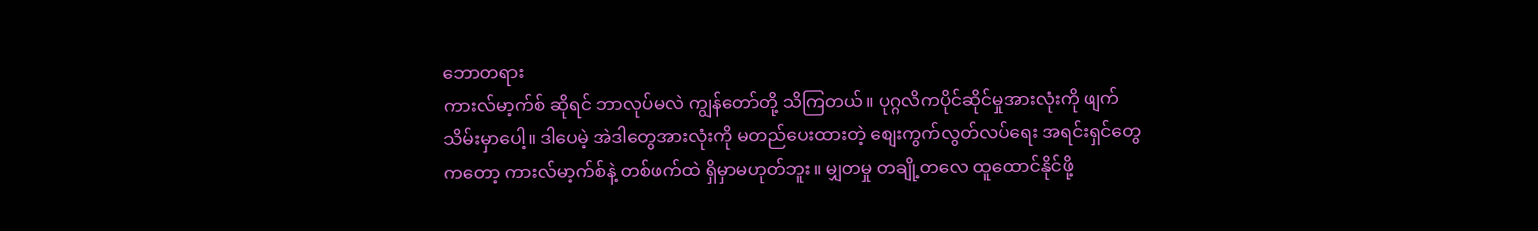ဘောတရား
ကားလ်မာ့က်စ် ဆိုရင် ဘာလုပ်မလဲ ကျွန်တော်တို့ သိကြတယ်။ ပုဂ္ဂလိကပိုင်ဆိုင်မှုအားလုံးကို ဖျက်သိမ်းမှာပေါ့။ ဒါပေမဲ့ အဲဒါတွေအားလုံးကို မတည်ပေးထားတဲ့ စျေးကွက်လွတ်လပ်ရေး အရင်းရှင်တွေကတော့ ကားလ်မာ့က်စ်နဲ့ တစ်ဖက်ထဲ ရှိမှာမဟုတ်ဘူး။ မျှတမှု တချို့တလေ ထူထောင်နိုင်ဖို့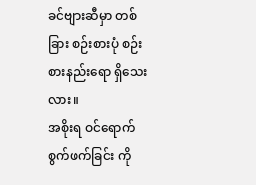ခင်ဗျားဆီမှာ တစ်ခြား စဉ်းစားပုံ စဉ်းစားနည်းရော ရှိသေးလား။
အစိုးရ ဝင်ရောက်စွက်ဖက်ခြင်း ကို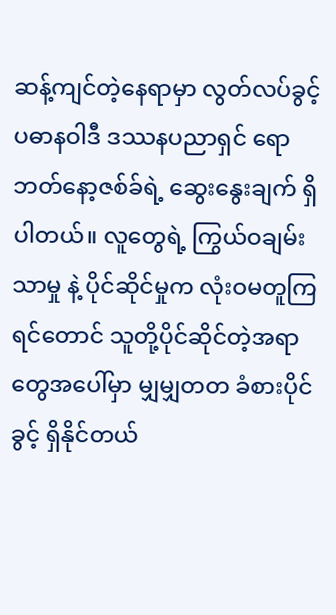ဆန့်ကျင်တဲ့နေရာမှာ လွတ်လပ်ခွင့်ပဓာနဝါဒီ ဒဿနပညာရှင် ရောဘတ်နော့ဇစ်ခ်ရဲ့ ဆွေးနွေးချက် ရှိပါတယ်။ လူတွေရဲ့ ကြွယ်ဝချမ်းသာမှု နဲ့ ပိုင်ဆိုင်မှုက လုံးဝမတူကြရင်တောင် သူတို့ပိုင်ဆိုင်တဲ့အရာတွေအပေါ်မှာ မျှမျှတတ ခံစားပိုင်ခွင့် ရှိနိုင်တယ်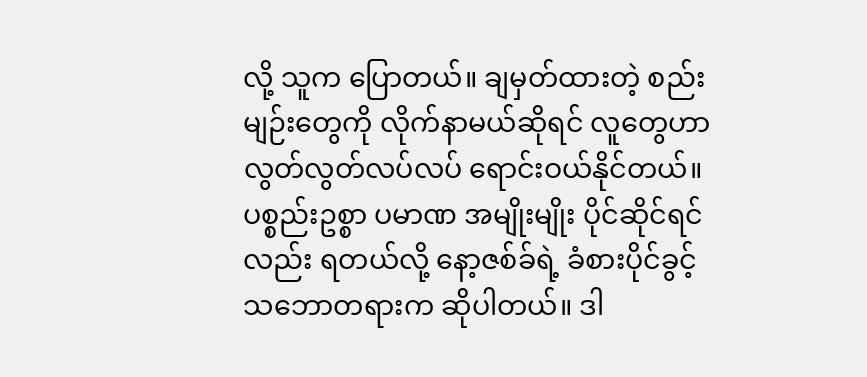လို့ သူက ပြောတယ်။ ချမှတ်ထားတဲ့ စည်းမျဉ်းတွေကို လိုက်နာမယ်ဆိုရင် လူတွေဟာ လွတ်လွတ်လပ်လပ် ရောင်းဝယ်နိုင်တယ်။ ပစ္စည်းဥစ္စာ ပမာဏ အမျိုးမျိုး ပိုင်ဆိုင်ရင်လည်း ရတယ်လို့ နော့ဇစ်ခ်ရဲ့ ခံစားပိုင်ခွင့် သဘောတရားက ဆိုပါတယ်။ ဒါ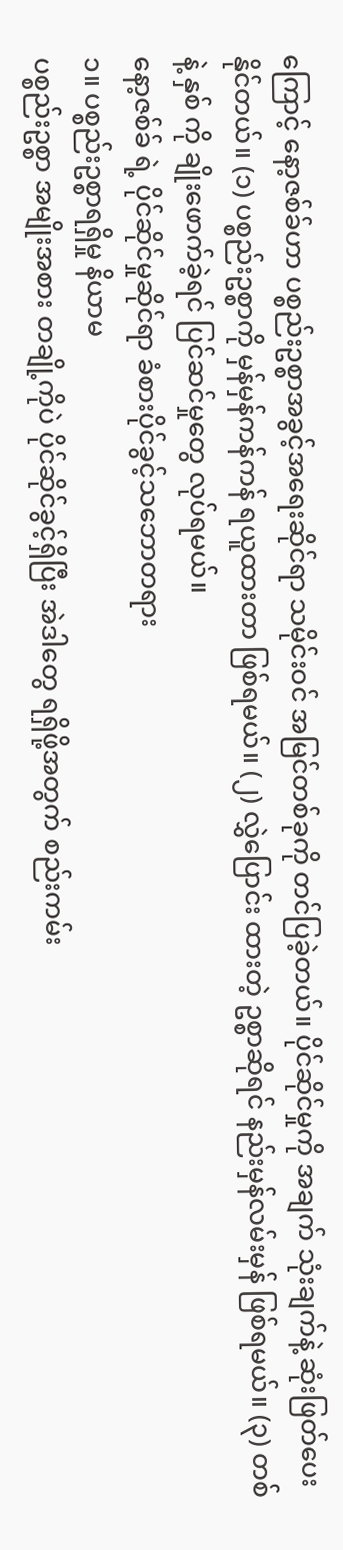ကြောင့် နော့ဇစ်ခ်ဟာ ပစ္စည်းဥစ္စာအခွင့်အရေးဆိုင်ရာ သမိုင်းဝင် အမြင်တစ်ခုကို တင်ပြခဲ့တယ်။ ပိုင်ဆိုင်မှုကို အချက် သုံးချက်နဲ့ ဆုံးဖြတ်ပေးနိုင်တယ်။ (၁) ပစ္စည်းဥစ္စာကို မှန်မှန်ကန်ကန် ရယူထားတာ ဖြစ်ရမယ်။ (၂) လွှဲပြောင်း ထားတဲ့ ဥစ္စာဆိုရင် နည်းမှန်လမ်းမှန် ဖြစ်ရမယ်။ (၃) တစ် နဲ့ နှစ် ကို ချိုးဖောက်ခဲ့ရင် ပြင်ဆင်မှုတွေ လုပ်ရမယ်။
နော့ဇစ်ခ် ရဲ့ ပိုင်ဆိုင်မှုဆိုင်ရာ ခံစားပိုင်ခွင့်သဘောတရား
၁။ ပစ္စည်းဥစ္စာရရှိမှု နိယာမ
ပစ္စည်းဥစ္စာ အမျိုးအစား တချို့ကိုပဲ ပိုင်ဆိုင်ခွင့်ရှိပြီး အဲဒါတွေ ရရှိဖို့အတွက် စည်းကမ်း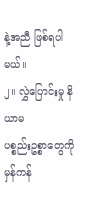နဲ့အညီ ဖြစ်ရပါမယ်။
၂။ လွှဲပြောင်းမှု နိယာမ
ပစ္စည်းဥစ္စာတွေကို မှန်ကန်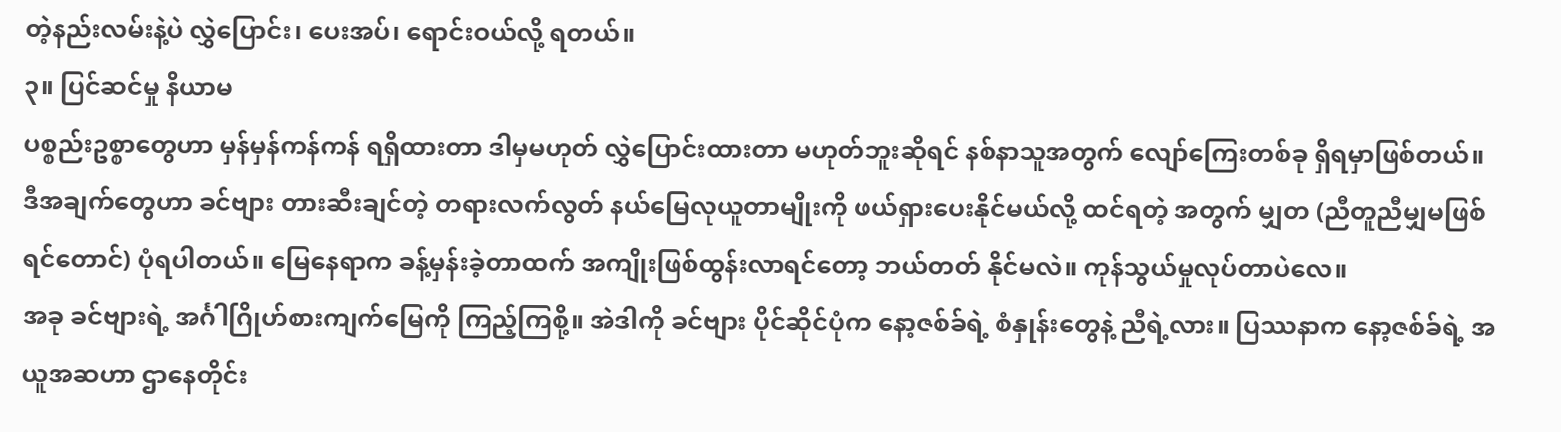တဲ့နည်းလမ်းနဲ့ပဲ လွှဲပြောင်း၊ ပေးအပ်၊ ရောင်းဝယ်လို့ ရတယ်။
၃။ ပြင်ဆင်မှု နိယာမ
ပစ္စည်းဥစ္စာတွေဟာ မှန်မှန်ကန်ကန် ရရှိထားတာ ဒါမှမဟုတ် လွှဲပြောင်းထားတာ မဟုတ်ဘူးဆိုရင် နစ်နာသူအတွက် လျော်ကြေးတစ်ခု ရှိရမှာဖြစ်တယ်။
ဒီအချက်တွေဟာ ခင်ဗျား တားဆီးချင်တဲ့ တရားလက်လွတ် နယ်မြေလုယူတာမျိုးကို ဖယ်ရှားပေးနိုင်မယ်လို့ ထင်ရတဲ့ အတွက် မျှတ (ညီတူညီမျှမဖြစ်ရင်တောင်) ပုံရပါတယ်။ မြေနေရာက ခန့်မှန်းခဲ့တာထက် အကျိုးဖြစ်ထွန်းလာရင်တော့ ဘယ်တတ် နိုင်မလဲ။ ကုန်သွယ်မှုလုပ်တာပဲလေ။
အခု ခင်ဗျားရဲ့ အင်္ဂါဂြိုဟ်စားကျက်မြေကို ကြည့်ကြစို့။ အဲဒါကို ခင်ဗျား ပိုင်ဆိုင်ပုံက နော့ဇစ်ခ်ရဲ့ စံနှုန်းတွေနဲ့ ညီရဲ့လား။ ပြဿနာက နော့ဇစ်ခ်ရဲ့ အယူအဆဟာ ဌာနေတိုင်း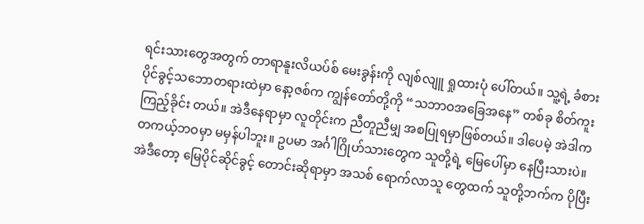ရင်းသားတွေအတွက် တာရာနူးလိယပ်စ် မေးခွန်းကို လျစ်လျူ ရှုထားပုံ ပေါ်တယ်။ သူ့ရဲ့ ခံစားပိုင်ခွင့်သဘောတရားထဲမှာ နော့ဇစ်က ကျွန်တော်တို့ကို “သဘာဝအခြေအနေ” တစ်ခု စိတ်ကူး ကြည့်ခိုင်း တယ်။ အဲဒီနေရာမှာ လူတိုင်းက ညီတူညီမျှ အစပြုရမှာဖြစ်တယ်။ ဒါပေမဲ့ အဲဒါက တကယ့်ဘဝမှာ မမှန်ပါဘူး။ ဥပမာ အင်္ဂါဂြိုဟ်သားတွေက သူတို့ရဲ့ မြေပေါ်မှာ နေပြီးသားပဲ။ အဲဒီတော့ မြေပိုင်ဆိုင်ခွင့် တောင်းဆိုရာမှာ အသစ် ရောက်လာသူ တွေထက် သူတို့ဘက်က ပိုပြီး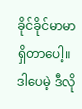ခိုင်ခိုင်မာမာ ရှိတာပေါ့။ ဒါပေမဲ့ ဒီလို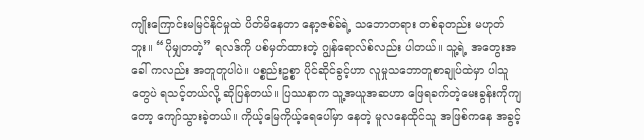ကျိုးကြောင်းမမြင်နိုင်မှုထဲ ပိတ်မိနေတာ နော့ဇစ်ခ်ရဲ့ သဘောတရား တစ်ခုတည်း မဟုတ်ဘူး။ “ပိုမျှတတဲ့” ရလဒ်ကို ပစ်မှတ်ထားတဲ့ ဂျွန်ရောလ်စ်လည်း ပါတယ်။ သူ့ရဲ့ အတွေးအခေါ် ကလည်း အတူတူပါပဲ။ ပစ္စည်းဥစ္စာ ပိုင်ဆိုင်ခွင့်ဟာ လူမှုသဘောတူစာချုပ်ထဲမှာ ပါသူတွေပဲ ရသင့်တယ်လို့ ဆိုပြန်တယ်။ ပြဿနာက သူ့အယူအဆဟာ ဖြေရခက်တဲ့မေးခွန်းကိုကျတော့ ကျော်သွားခဲ့တယ်။ ကိုယ့်မြေကိုယ့်ရေပေါ်မှာ နေတဲ့ မူလနေထိုင်သူ အဖြစ်ကနေ အခွင့်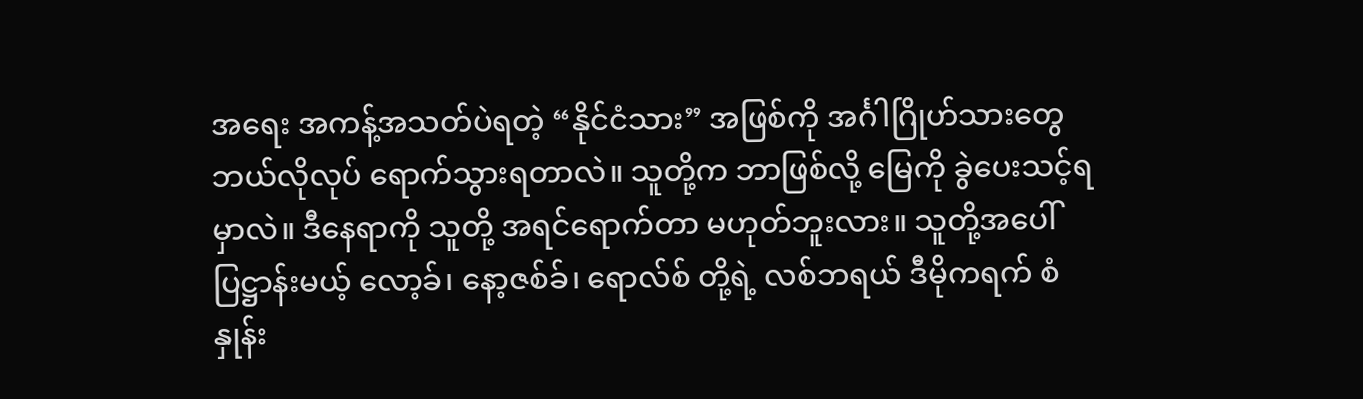အရေး အကန့်အသတ်ပဲရတဲ့ “နိုင်ငံသား” အဖြစ်ကို အင်္ဂါဂြိုဟ်သားတွေ ဘယ်လိုလုပ် ရောက်သွားရတာလဲ။ သူတို့က ဘာဖြစ်လို့ မြေကို ခွဲပေးသင့်ရမှာလဲ။ ဒီနေရာကို သူတို့ အရင်ရောက်တာ မဟုတ်ဘူးလား။ သူတို့အပေါ် ပြဋ္ဌာန်းမယ့် လော့ခ်၊ နော့ဇစ်ခ်၊ ရောလ်စ် တို့ရဲ့ လစ်ဘရယ် ဒီမိုကရက် စံနှုန်း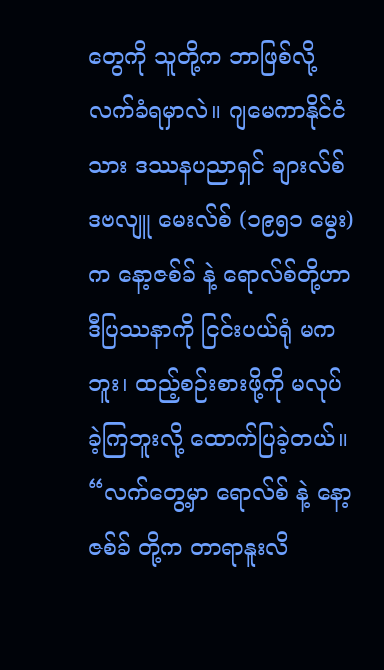တွေကို သူတို့က ဘာဖြစ်လို့ လက်ခံရမှာလဲ။ ဂျမေကာနိုင်ငံသား ဒဿနပညာရှင် ချားလ်စ် ဒဗလျူ မေးလ်စ် (၁၉၅၁ မွေး) က နော့ဇစ်ခ် နဲ့ ရောလ်စ်တို့ဟာ ဒီပြဿနာကို ငြင်းပယ်ရုံ မကဘူး၊ ထည့်စဉ်းစားဖို့ကို မလုပ်ခဲ့ကြဘူးလို့ ထောက်ပြခဲ့တယ်။ “လက်တွေ့မှာ ရောလ်စ် နဲ့ နော့ဇစ်ခ် တို့က တာရာနူးလိ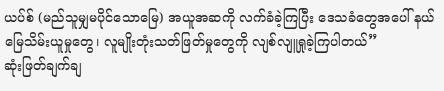ယပ်စ် (မည်သူမျှမပိုင်သောမြေ) အယူအဆကို လက်ခံခဲ့ကြပြီး ဒေသခံတွေအပေါ် နယ်မြေသိမ်းယူမှုတွေ၊ လူမျိုးတုံးသတ်ဖြတ်မှုတွေကို လျစ်လျူရှုခဲ့ကြပါတယ်”
ဆုံးဖြတ်ချက်ချ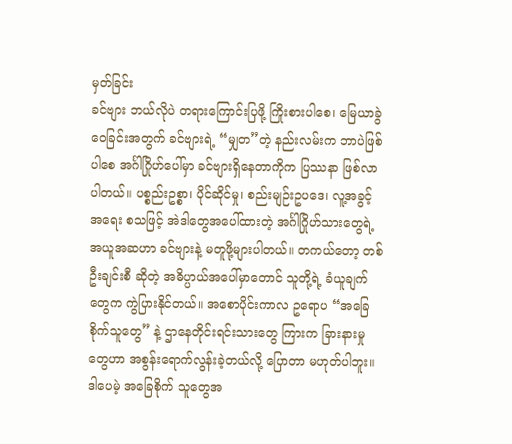မှတ်ခြင်း
ခင်ဗျား ဘယ်လိုပဲ တရားကြောင်းပြဖို့ ကြိုးစားပါစေ၊ မြေယာခွဲဝေခြင်းအတွက် ခင်ဗျားရဲ့ “မျှတ”တဲ့ နည်းလမ်းက ဘာပဲဖြစ်ပါစေ အင်္ဂါဂြိုဟ်ပေါ်မှာ ခင်ဗျားရှိနေတာကိုက ပြဿနာ ဖြစ်လာပါတယ်။ ပစ္စည်းဥစ္စာ၊ ပိုင်ဆိုင်မှု၊ စည်းမျဉ်းဥပဒေ၊ လူ့အခွင့်အရေး စသဖြင့် အဲဒါတွေအပေါ်ထားတဲ့ အင်္ဂါဂြိုဟ်သားတွေရဲ့ အယူအဆဟာ ခင်ဗျားနဲ့ မတူဖို့များပါတယ်။ တကယ်တော့ တစ်ဦးချင်းစီ ဆိုတဲ့ အဓိပ္ပာယ်အပေါ်မှာတောင် သူတို့ရဲ့ ခံယူချက်တွေက ကွဲပြားနိုင်တယ်။ အစောပိုင်းကာလ ဥရောပ “အခြေစိုက်သူတွေ” နဲ့ ဌာနေတိုင်းရင်းသားတွေ ကြားက ခြားနားမှုတွေဟာ အစွန်းရောက်လွန်းခဲ့တယ်လို့ ပြောတာ မဟုတ်ပါဘူး။ ဒါပေမဲ့ အခြေစိုက် သူတွေအ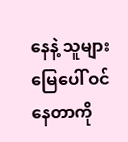နေနဲ့ သူများမြေပေါ် ဝင်နေတာကို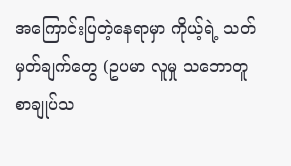အကြောင်းပြတဲ့နေရာမှာ ကိုယ့်ရဲ့ သတ်မှတ်ချက်တွေ (ဥပမာ လူမှု သဘောတူ စာချုပ်သ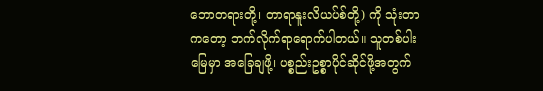ဘောတရားတို့၊ တာရာနူးလိယပ်စ်တို့) ကို သုံးတာကတော့ ဘက်လိုက်ရာရောက်ပါတယ်။ သူတစ်ပါးမြေမှာ အခြေချဖို့၊ ပစ္စည်းဥစ္စာပိုင်ဆိုင်ဖို့အတွက်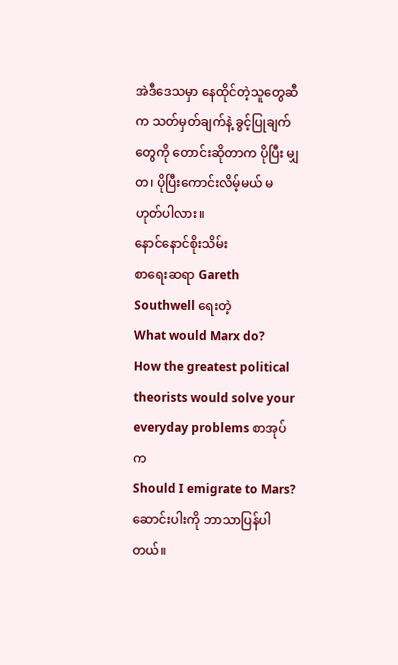အဲဒီဒေသမှာ နေထိုင်တဲ့သူတွေဆီက သတ်မှတ်ချက်နဲ့ ခွင့်ပြုချက်တွေကို တောင်းဆိုတာက ပိုပြီး မျှတ၊ ပိုပြီးကောင်းလိမ့်မယ် မဟုတ်ပါလား။
နောင်နောင်စိုးသိမ်း
စာရေးဆရာ Gareth Southwell ရေးတဲ့
What would Marx do?
How the greatest political theorists would solve your everyday problems စာအုပ်က
Should I emigrate to Mars? ဆောင်းပါးကို ဘာသာပြန်ပါတယ်။